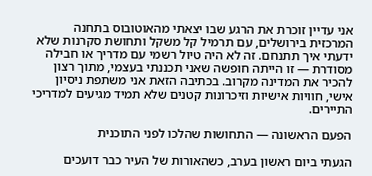אני עדיין זוכרת את הרגע שבו יצאתי מהאוטובוס בתחנה המרכזית בירושלים, עם תרמיל קל משקל ותחושת סקרנות שלא ידעתי איך תתנחם. זה לא היה טיול רשמי עם מדריך או חבילה מסודרת — זו הייתה חופשה שאני תכננתי בעצמי, מתוך רצון להכיר את המדינה מקרוב. בכתיבה הזאת אני משתפת ניסיון אישי, חוויות אישיות וזיכרונות קטנים שלא תמיד מגיעים למדריכי התיירים.

הפעם הראשונה — התחושות שהלכו לפני התוכנית

הגעתי ביום ראשון בערב, כשהאורות של העיר כבר דועכים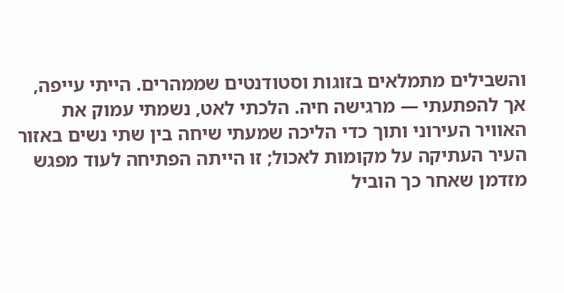והשבילים מתמלאים בזוגות וסטודנטים שממהרים. הייתי עייפה, אך להפתעתי — מרגישה חיה. הלכתי לאט, נשמתי עמוק את האוויר העירוני ותוך כדי הליכה שמעתי שיחה בין שתי נשים באזור העיר העתיקה על מקומות לאכול; זו הייתה הפתיחה לעוד מפגש מזדמן שאחר כך הוביל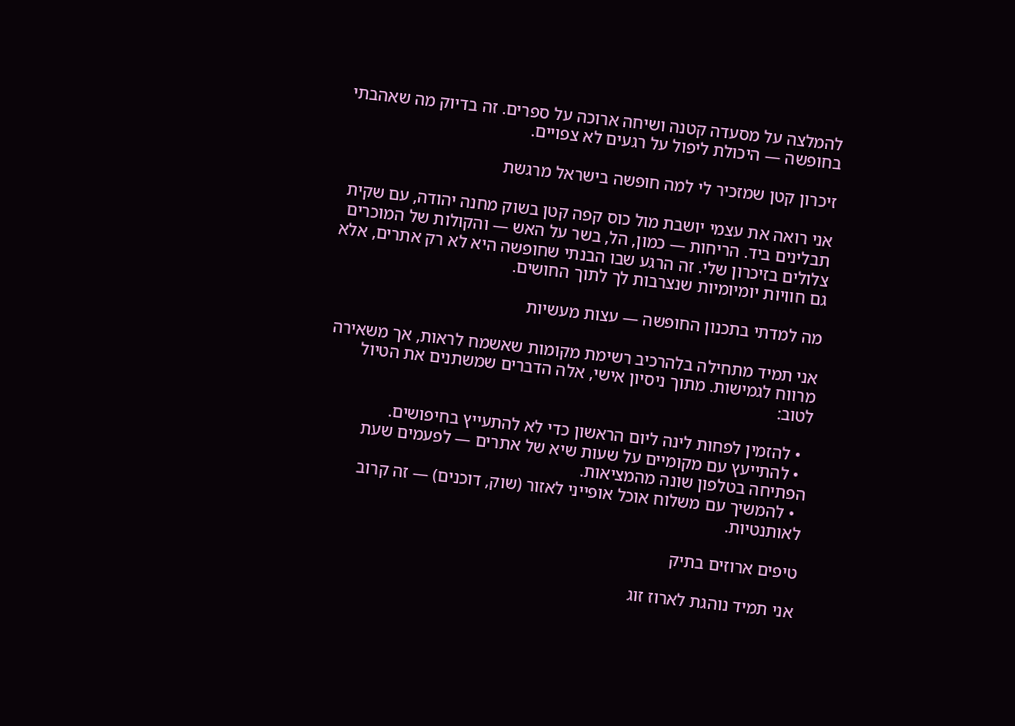להמלצה על מסעדה קטנה ושיחה ארוכה על ספרים. זה בדיוק מה שאהבתי בחופשה — היכולת ליפול על רגעים לא צפויים.

זיכרון קטן שמזכיר לי למה חופשה בישראל מרגשת

אני רואה את עצמי יושבת מול כוס קפה קטן בשוק מחנה יהודה, עם שקית תבלינים ביד. הריחות — כמון, הל, בשר על האש — והקולות של המוכרים צלולים בזיכרון שלי. זה הרגע שבו הבנתי שחופשה היא לא רק אתרים, אלא גם חוויות יומיומיות שנצרבות לך לתוך החושים.

מה למדתי בתכנון החופשה — עצות מעשיות

אני תמיד מתחילה בלהרכיב רשימת מקומות שאשמח לראות, אך משאירה מרווח לגמישות. מתוך ניסיון אישי, אלה הדברים שמשתנים את הטיול לטוב:

  • להזמין לפחות לינה ליום הראשון כדי לא להתעייץ בחיפושים.
  • להתייעץ עם מקומיים על שעות שיא של אתרים — לפעמים שעת הפתיחה בטלפון שונה מהמציאות.
  • להמשיך עם משלוח אוכל אופייני לאזור (שוק, דוכנים) — זה קרוב לאותנטיות.

טיפים ארוזים בתיק

אני תמיד נוהגת לארוז זוג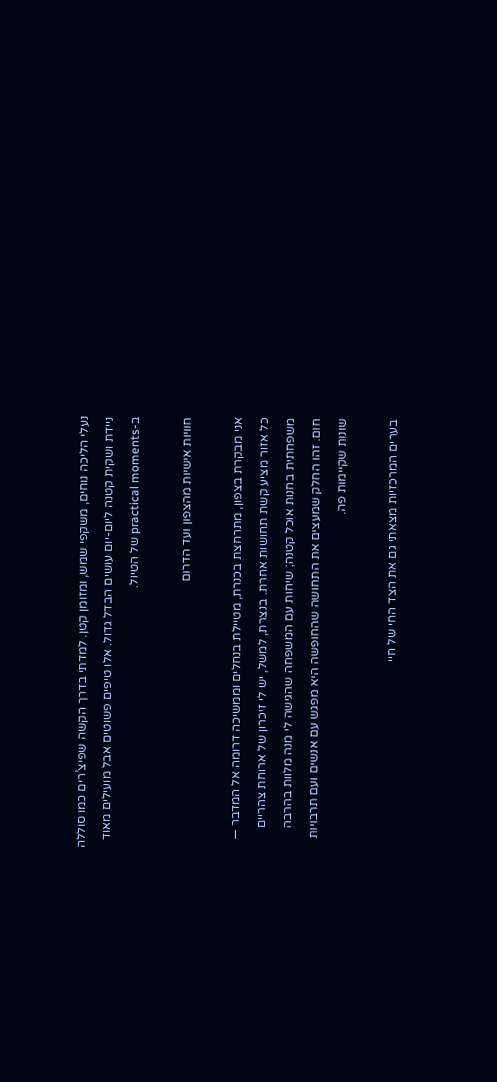נעלי הליכה נוחים, משקפי שמש, ומזומן קטן. למדתי בדרך הקשה שפיצ’רים כמו סוללה ניידת ושקית קטנה ליום-יום עושים הבדל גדול. אלו טיפים פשוטים אבל מועילים מאוד ב-practical moments של הטיול.

חוויות אישיות מהצפון ועד הדרום

אני מבקרת בצפון, מתרחצת בכנרת, מטיילת בנחלים וממשיכה דרומה אל המדבר — כל אזור מציע קשת תחושות אחרת. בנצרת, למשל, יש לי זיכרון של ארוחת צהריים משפחתית בחנות אוכל קטנה; שיחות עם המשפחה שהגישה לי מנה מלוות בהרבה חום. זהו החלק שמעצים את התחושה שהחופשה היא מפגש עם אנשים ועם תרבויות שונות שקיימות פה.

בערים המרכזיות מצאתי גם את הצד החי של חיי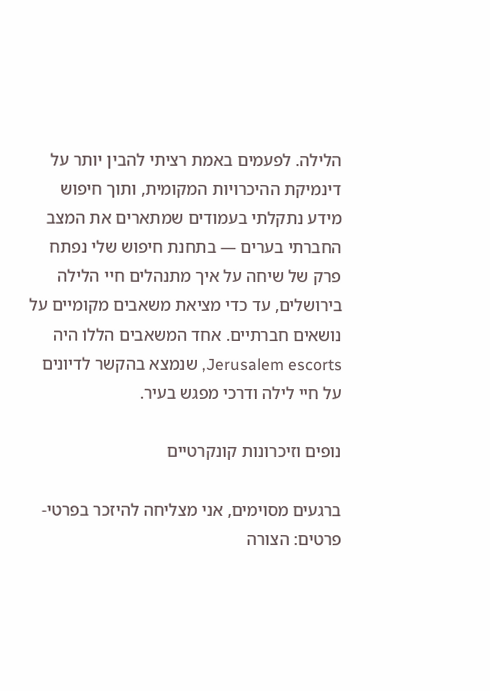הלילה. לפעמים באמת רציתי להבין יותר על דינמיקת ההיכרויות המקומית, ותוך חיפוש מידע נתקלתי בעמודים שמתארים את המצב החברתי בערים — בתחנת חיפוש שלי נפתח פרק של שיחה על איך מתנהלים חיי הלילה בירושלים, עד כדי מציאת משאבים מקומיים על נושאים חברתיים. אחד המשאבים הללו היה Jerusalem escorts, שנמצא בהקשר לדיונים על חיי לילה ודרכי מפגש בעיר.

נופים וזיכרונות קונקרטיים

ברגעים מסוימים, אני מצליחה להיזכר בפרטי-פרטים: הצורה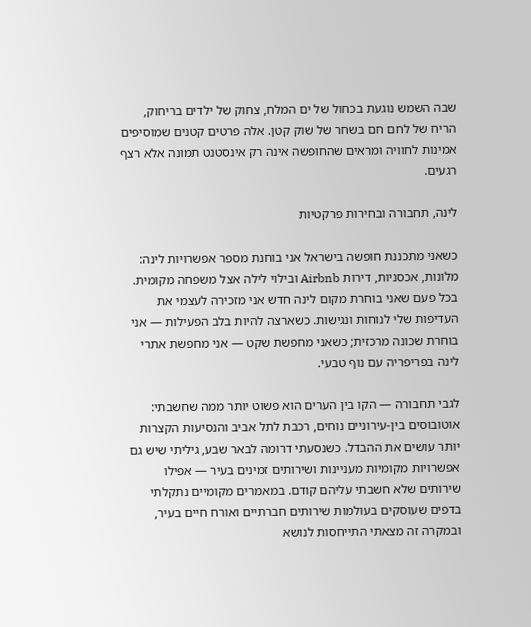שבה השמש נוגעת בכחול של ים המלח, צחוק של ילדים בריחוק, הריח של לחם חם בשחר של שוק קטן. אלה פרטים קטנים שמוסיפים אמינות לחוויה ומראים שהחופשה אינה רק אינסטנט תמונה אלא רצף רגעים.

לינה, תחבורה ובחירות פרקטיות

כשאני מתכננת חופשה בישראל אני בוחנת מספר אפשרויות לינה: מלונות, אכסניות, דירות Airbnb ובילוי לילה אצל משפחה מקומית. בכל פעם שאני בוחרת מקום לינה חדש אני מזכירה לעצמי את העדיפות שלי לנוחות ונגישות. כשארצה להיות בלב הפעילות — אני בוחרת שכונה מרכזית; כשאני מחפשת שקט — אני מחפשת אתרי לינה בפריפריה עם נוף טבעי.

לגבי תחבורה — הקו בין הערים הוא פשוט יותר ממה שחשבתי: אוטובוסים בין-עירוניים נוחים, רכבת לתל אביב והנסיעות הקצרות יותר עושים את ההבדל. כשנסעתי דרומה לבאר שבע, גיליתי שיש גם אפשרויות מקומיות מעניינות ושירותים זמינים בעיר — אפילו שירותים שלא חשבתי עליהם קודם. במאמרים מקומיים נתקלתי בדפים שעוסקים בעולמות שירותים חברתיים ואורח חיים בעיר, ובמקרה זה מצאתי התייחסות לנושא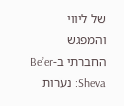של ליווי והמפגש החברתי ב-Be’er Sheva: נערות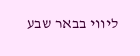ליווי בבאר שבע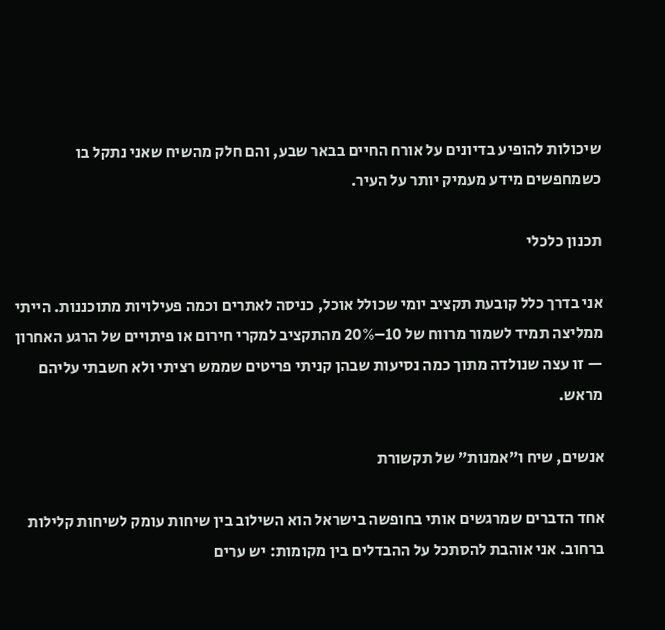שיכולות להופיע בדיונים על אורח החיים בבאר שבע, והם חלק מהשיח שאני נתקל בו כשמחפשים מידע מעמיק יותר על העיר.

תכנון כלכלי

אני בדרך כלל קובעת תקציב יומי שכולל אוכל, כניסה לאתרים וכמה פעילויות מתוכננות. הייתי ממליצה תמיד לשמור מרווח של 10–20% מהתקציב למקרי חירום או פיתויים של הרגע האחרון — זו עצה שנולדה מתוך כמה נסיעות שבהן קניתי פריטים שממש רציתי ולא חשבתי עליהם מראש.

אנשים, שיח ו”אמנות” של תקשורת

אחד הדברים שמרגשים אותי בחופשה בישראל הוא השילוב בין שיחות עומק לשיחות קלילות ברחוב. אני אוהבת להסתכל על ההבדלים בין מקומות: יש ערים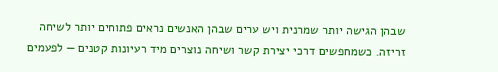שבהן הגישה יותר שמרנית ויש ערים שבהן האנשים נראים פתוחים יותר לשיחה זריזה. כשמחפשים דרכי יצירת קשר ושיחה נוצרים מיד רעיונות קטנים — לפעמים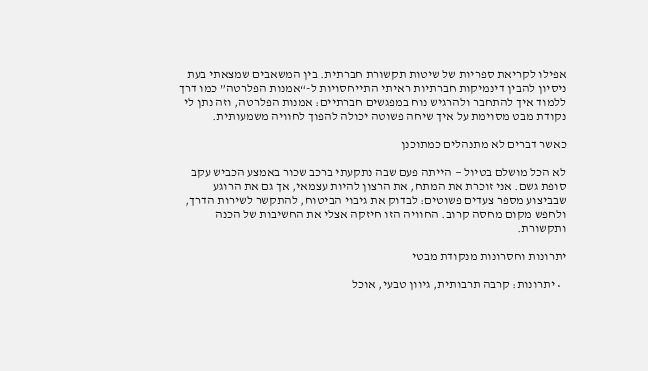אפילו לקריאת ספריות של שיטות תקשורת חברתית. בין המשאבים שמצאתי בעת ניסיון להבין דינמיקות חברתיות ראיתי התייחסויות ל-“אמנות הפלרטה” כמו דרך ללמוד איך להתחבר ולהרגיש נוח במפגשים חברתיים: אמנות הפלרטה, וזה נתן לי נקודת מבט מסוימת על איך שיחה פשוטה יכולה להפוך לחוויה משמעותית.

כאשר דברים לא מתנהלים כמתוכנן

לא הכל מושלם בטיול — הייתה פעם שבה נתקעתי ברכב שכור באמצע הכביש עקב סופת גשם. אני זוכרת את המתח, את הרצון להיות עצמאי, אך גם את הרוגע שבביצוע מספר צעדים פשוטים: לבדוק את גיבוי הביטוח, להתקשר לשירות הדרך, ולחפש מקום מחסה קרוב. החוויה הזו חיזקה אצלי את החשיבות של הכנה ותקשורת.

יתרונות וחסרונות מנקודת מבטי

  • יתרונות: קרבה תרבותית, גיוון טבעי, אוכל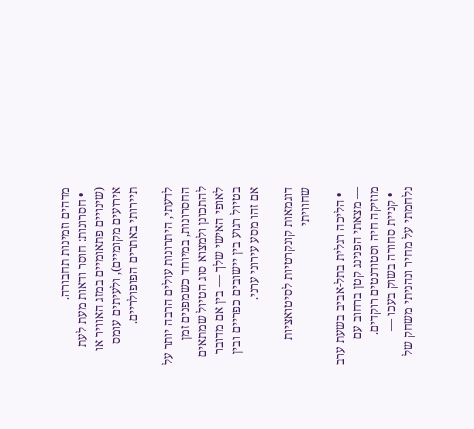מדהים וזמינות תחבורה.
  • חסרונות: חוסר ודאות מעת לעת (שינויים פתאומיים במזג האוויר או אירועים מקומיים), ולעיתים עומס תיירותי באתרים הפופולריים.

לדעתי, היתרונות עולים הרבה יותר על החסרונות, במיוחד כשמפנים זמן להתכונן ולמצוא סוג הטיול שמתאים לאופי האישי שלך — בין אם מדובר בטיול רגוע בין יישובים כפריים ובין אם זהו מסע עירוני ערני.

דוגמאות קונקרטיות לסיטואציות שחוויתי

  • הליכה רגלית בתל-אביב בשעת ערב — מצאתי הפנינג קטן ברחוב עם מוזיקה חיה וסטודנטים רוקדים.
  • קניית סחורה בשוק בעכו — נלחמתי על מחיר ונהניתי משחק של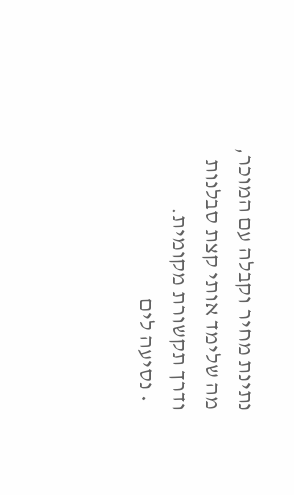נתינת מחיר וקבלה עם המוכר, מה שלימד אותי קצת סבלנות ודרך תקשורת מקומית.
  • נסיעה לים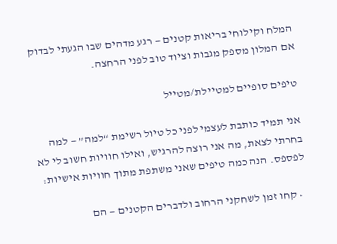המלח וקילוחי בריאות קטנים — רגע מדהים שבו הגעתי לבדוק אם המלון מספק מגבות וציוד טוב לפני הרחצה.

טיפים סופיים למטיילת/מטייל

אני תמיד כותבת לעצמי לפני כל טיול רשימת “למה” — למה בחרתי לצאת, מה אני רוצה להרגיש, ואילו חוויות חשוב לי לא לפספס. הנה כמה טיפים שאני משתפת מתוך חוויות אישיות:

  • קחו זמן לשחקני הרחוב ולדברים הקטנים — הם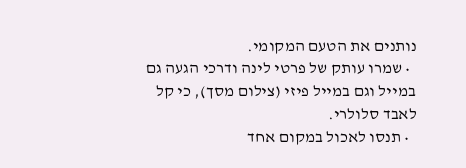נותנים את הטעם המקומי.
  • שמרו עותק של פרטי לינה ודרכי הגעה גם במייל וגם במייל פיזי (צילום מסך), כי קל לאבד סלולרי.
  • תנסו לאכול במקום אחד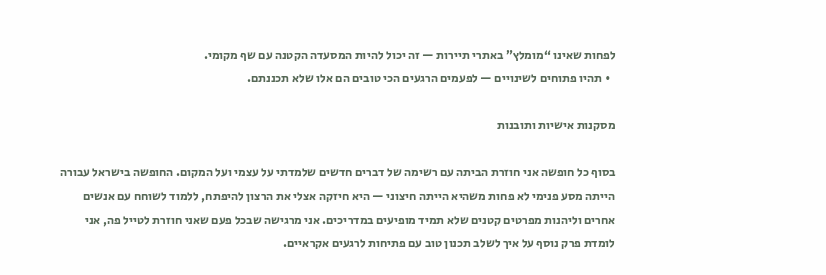לפחות שאינו “מומלץ” באתרי תיירות — זה יכול להיות המסעדה הקטנה עם שף מקומי.
  • תהיו פתוחים לשינויים — לפעמים הרגעים הכי טובים הם אלו שלא תכננתם.

מסקנות אישיות ותובנות

בסוף כל חופשה אני חוזרת הביתה עם רשימה של דברים חדשים שלמדתי על עצמי ועל המקום. החופשה בישראל עבורה הייתה מסע פנימי לא פחות משהיא הייתה חיצוני — היא חיזקה אצלי את הרצון להיפתח, ללמוד לשוחח עם אנשים אחרים וליהנות מפרטים קטנים שלא תמיד מופיעים במדריכים. אני מרגישה שבכל פעם שאני חוזרת לטייל פה, אני לומדת פרק נוסף על איך לשלב תכנון טוב עם פתיחות לרגעים אקראיים.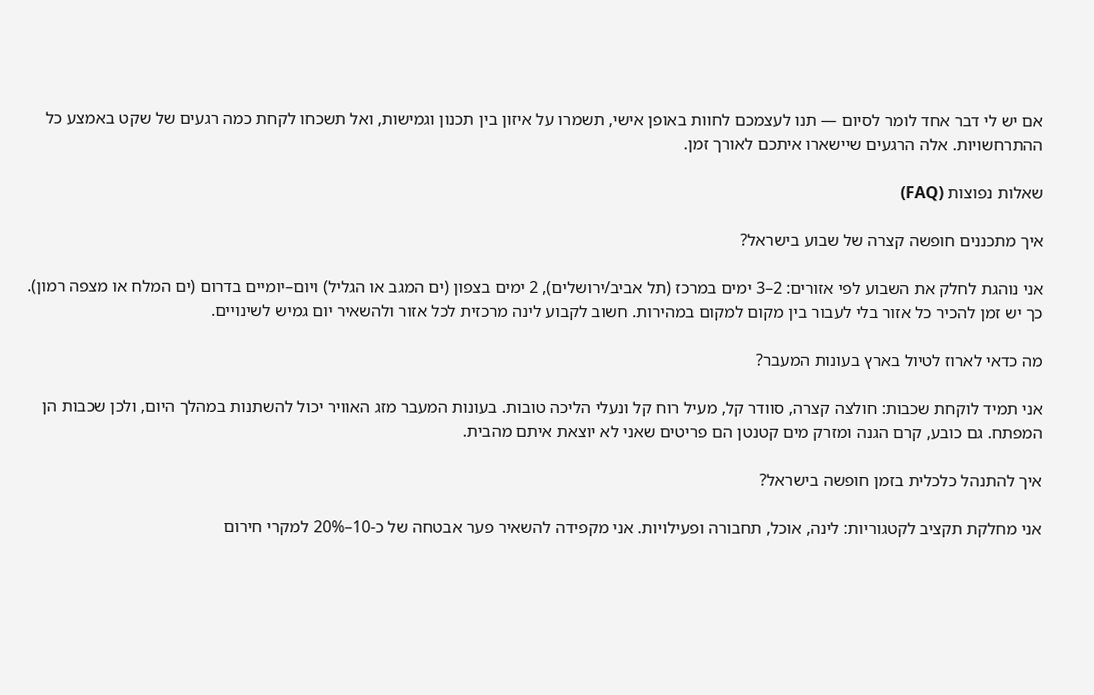אם יש לי דבר אחד לומר לסיום — תנו לעצמכם לחוות באופן אישי, תשמרו על איזון בין תכנון וגמישות, ואל תשכחו לקחת כמה רגעים של שקט באמצע כל ההתרחשויות. אלה הרגעים שיישארו איתכם לאורך זמן.

שאלות נפוצות (FAQ)

איך מתכננים חופשה קצרה של שבוע בישראל?

אני נוהגת לחלק את השבוע לפי אזורים: 2–3 ימים במרכז (תל אביב/ירושלים), 2 ימים בצפון (ים המגב או הגליל) ויום–יומיים בדרום (ים המלח או מצפה רמון). כך יש זמן להכיר כל אזור בלי לעבור בין מקום למקום במהירות. חשוב לקבוע לינה מרכזית לכל אזור ולהשאיר יום גמיש לשינויים.

מה כדאי לארוז לטיול בארץ בעונות המעבר?

אני תמיד לוקחת שכבות: חולצה קצרה, סוודר קל, מעיל רוח קל ונעלי הליכה טובות. בעונות המעבר מזג האוויר יכול להשתנות במהלך היום, ולכן שכבות הן המפתח. גם כובע, קרם הגנה ומזרק מים קטנטן הם פריטים שאני לא יוצאת איתם מהבית.

איך להתנהל כלכלית בזמן חופשה בישראל?

אני מחלקת תקציב לקטגוריות: לינה, אוכל, תחבורה ופעילויות. אני מקפידה להשאיר פער אבטחה של כ-10–20% למקרי חירום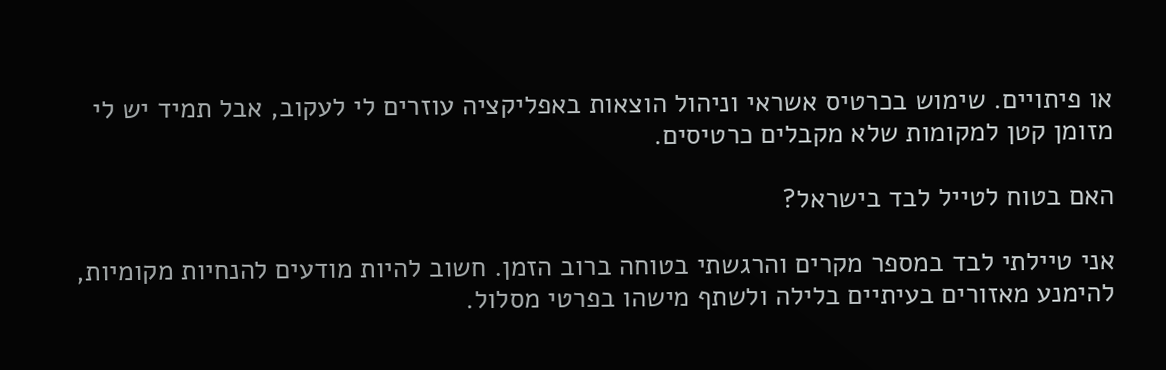או פיתויים. שימוש בכרטיס אשראי וניהול הוצאות באפליקציה עוזרים לי לעקוב, אבל תמיד יש לי מזומן קטן למקומות שלא מקבלים כרטיסים.

האם בטוח לטייל לבד בישראל?

אני טיילתי לבד במספר מקרים והרגשתי בטוחה ברוב הזמן. חשוב להיות מודעים להנחיות מקומיות, להימנע מאזורים בעיתיים בלילה ולשתף מישהו בפרטי מסלול.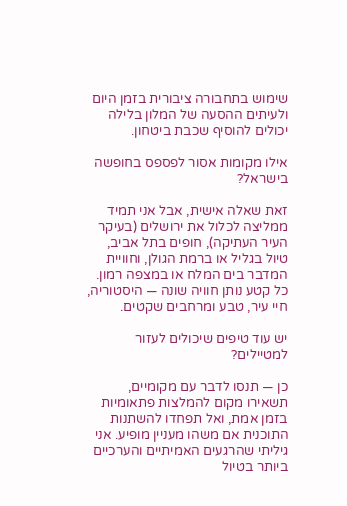שימוש בתחבורה ציבורית בזמן היום ולעיתים ההסעה של המלון בלילה יכולים להוסיף שכבת ביטחון.

אילו מקומות אסור לפספס בחופשה בישראל?

זאת שאלה אישית, אבל אני תמיד ממליצה לכלול את ירושלים (בעיקר העיר העתיקה), חופים בתל אביב, טיול בגליל או ברמת הגולן, וחוויית המדבר בים המלח או במצפה רמון. כל קטע נותן חוויה שונה — היסטוריה, חיי עיר, טבע ומרחבים שקטים.

יש עוד טיפים שיכולים לעזור למטיילים?

כן — תנסו לדבר עם מקומיים, תשאירו מקום להמלצות פתאומיות בזמן אמת, ואל תפחדו להשתנות התוכנית אם משהו מעניין מופיע. אני גיליתי שהרגעים האמיתיים והערכיים ביותר בטיול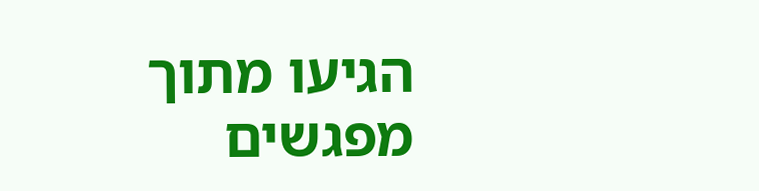הגיעו מתוך מפגשים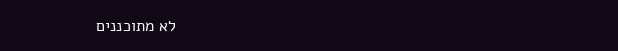לא מתוכננים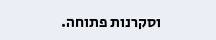וסקרנות פתוחה.